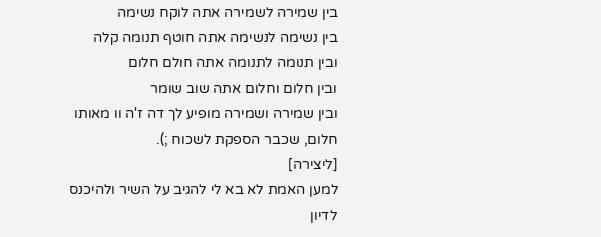בין שמירה לשמירה אתה לוקח נשימה
בין נשימה לנשימה אתה חוטף תנומה קלה
ובין תנומה לתנומה אתה חולם חלום
ובין חלום וחלום אתה שוב שומר
ובין שמירה ושמירה מופיע לך דה ז'ה וו מאותו חלום, שכבר הספקת לשכוח ;).
[ליצירה]
למען האמת לא בא לי להגיב על השיר ולהיכנס לדיון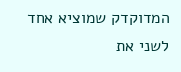המדוקדק שמוציא אחד לשני את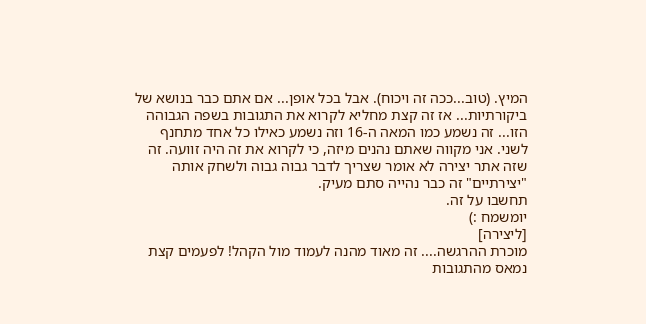המיץ. (טוב...ככה זה ויכוח). אבל בכל אופן... אם אתם כבר בנושא של ביקורתיות... אז זה קצת מחליא לקרוא את התגובות בשפה הגבוהה הזו... זה נשמע כמו המאה ה-16 וזה נשמע כאילו כל אחד מתחנף לשני. אני מקווה שאתם נהנים מיזה, כי לקרוא את זה היה זוועה. זה שזה אתר יצירה לא אומר שצריך לדבר גבוה גבוה ולשחק אותה "יצירתיים" זה כבר נהייה סתם מעיק.
תחשבו על זה.
יומשמח :)
[ליצירה]
מוכרת ההרגשה.... זה מאוד מהנה לעמוד מול הקהל! לפעמים קצת נמאס מהתגובות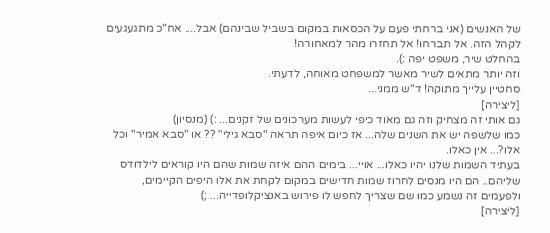של האנשים (אני ברחתי פעם על הכסאות במקום בשביל שבינהם) אבל.... אח"כ מתגעגעים לקהל הזה. אל תברחו! אל תחזרו מהר למאחורה!
בהחלט שיר, משפט יפה :).
וזה יותר מתאים לשיר מאשר למשפחט מאוחה, לדעתי.
סחטיין עלייך מתוקה! ד"ש ממני...
[ליצירה]
גם אותי זה מצחיק וזה גם מאוד כיפי לעשות מערכונים של זקנים... :) (מנסיון)
כמו שלשפה יש את השנים שלה... אז כיום איפה תראה "סבא גילי" ?? או "סבא אמיר" וכל אלו?... אין כאלו.
בעתיד השמות שלנו יהיו כאלו... אויי... בימים ההם איזה שמות שהם היו קוראים לילדודס שליהם.. הם היו מנסים לחרוז שמות חדישים במקום לקחת את אלו היפים הקיימים, ולפעמים זה נשמע כמו שם שצריך לחפש לו פירוש באנציקלופדייה... ;)
[ליצירה]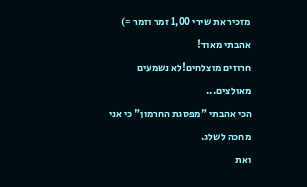מזכיר את שירי 1,00 זמר וזמר =)
אהבתי מאוד!
חרוזים מוצלחים!לא נשמעים מאולצים...
הכי אהבתי "מפסגת החרמון" כי אני מחכה לשלג.
ואת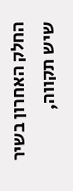החלק האחרון בשיר שיש תקווה,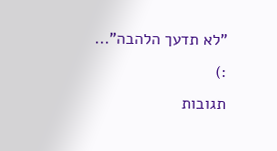"לא תדעך הלהבה"...
:)
תגובות